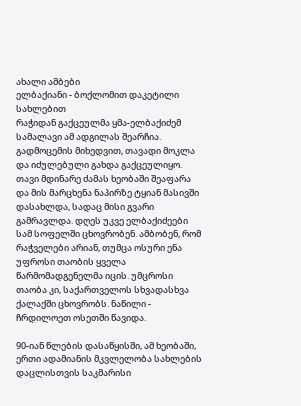ახალი ამბები
ელბაქიანი - ბოქლომით დაკეტილი სახლებით
რაჭიდან გაქცეულმა ყმა-ელბაქიძემ სამალავი ამ ადგილას შეარჩია. გადმოცემის მიხედვით, თავადი მოკლა და იძულებული გახდა გაქცეულიყო. თავი მდინარე ძამას ხეობაში შეაფარა და მის მარცხენა ნაპირზე ტყიან მასივში დასახლდა, სადაც მისი გვარი გამრავლდა. დღეს უკვე ელბაქიძეები სამ სოფელში ცხოვრობენ. ამბობენ, რომ რაჭველები არიან, თუმცა ოსური ენა უფროსი თაობის ყველა წარმომადგენელმა იცის. უმცროსი თაობა კი, საქართველოს სხვადასხვა ქალაქში ცხოვრობს. ნაწილი - ჩრდილოეთ ოსეთში წავიდა.

90-იან წლების დასაწყისში, ამ ხეობაში, ერთი ადამიანის მკვლელობა სახლების დაცლისთვის საკმარისი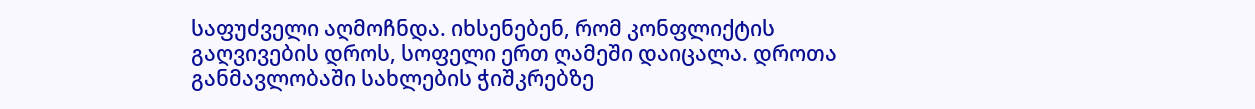საფუძველი აღმოჩნდა. იხსენებენ, რომ კონფლიქტის გაღვივების დროს, სოფელი ერთ ღამეში დაიცალა. დროთა განმავლობაში სახლების ჭიშკრებზე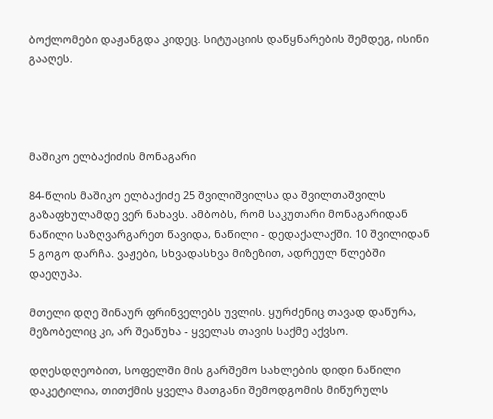ბოქლომები დაჟანგდა კიდეც. სიტუაციის დაწყნარების შემდეგ, ისინი გააღეს.




მაშიკო ელბაქიძის მონაგარი

84-წლის მაშიკო ელბაქიძე 25 შვილიშვილსა და შვილთაშვილს გაზაფხულამდე ვერ ნახავს. ამბობს, რომ საკუთარი მონაგარიდან ნაწილი საზღვარგარეთ წავიდა, ნაწილი - დედაქალაქში. 10 შვილიდან 5 გოგო დარჩა. ვაჟები, სხვადასხვა მიზეზით, ადრეულ წლებში დაეღუპა.

მთელი დღე შინაურ ფრინველებს უვლის. ყურძენიც თავად დაწურა, მეზობელიც კი, არ შეაწუხა - ყველას თავის საქმე აქვსო.

დღესდღეობით, სოფელში მის გარშემო სახლების დიდი ნაწილი დაკეტილია, თითქმის ყველა მათგანი შემოდგომის მიწურულს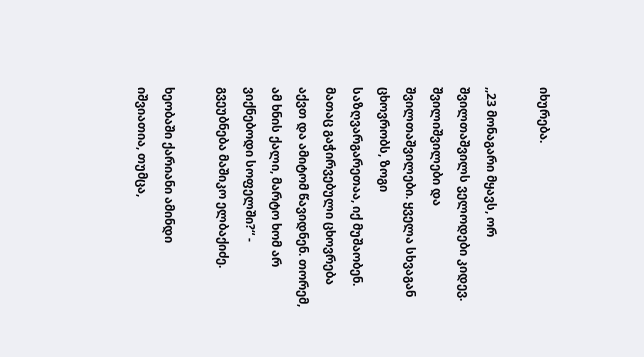იხურება.

,,23 მონაგარი მყავს, ორ შვილთაშვილს ველოდები კიდევ. შვილიშვილები და შვილთაშვილები. ყველა სხვაგან ცხოვრობს, ზოგი საზღვარგარეთაა, იქ მუშაობენ. მათაც გაჭირვებული ცხოვრება აქვთ და ამიტომ წავიდნენ. თორემ, ამ ხნის ქალი, მარტო ხომ არ ვიქნებოდი სოფელში?“ - გვეუბნება მაშიკო ელბაქიძე.

ხეობაში ქარიანი ამინდი იშვიათია, თუმცა,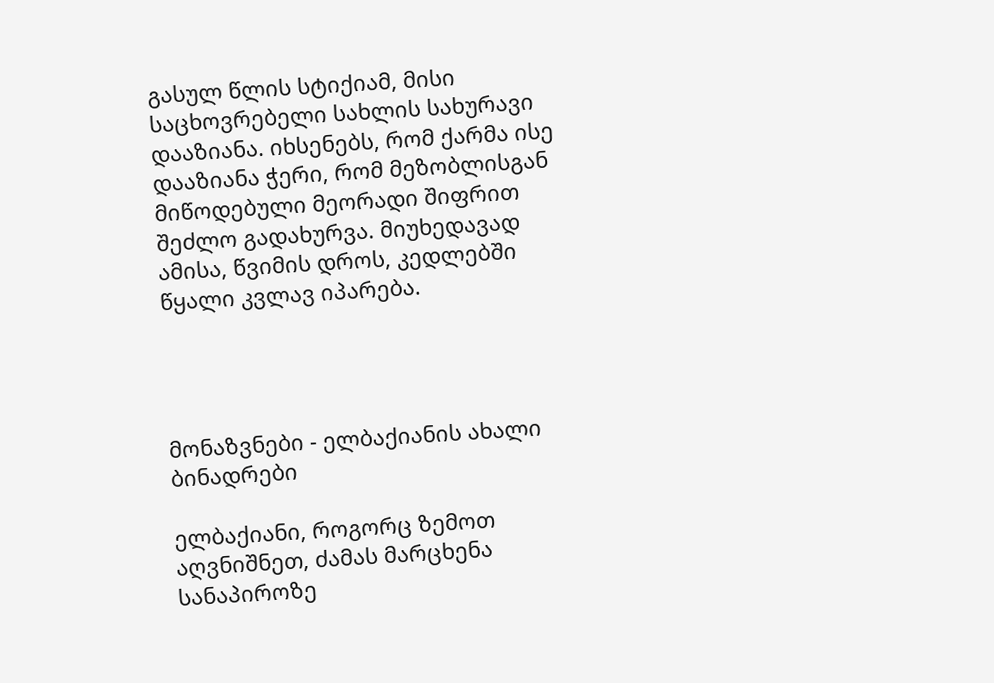გასულ წლის სტიქიამ, მისი საცხოვრებელი სახლის სახურავი დააზიანა. იხსენებს, რომ ქარმა ისე დააზიანა ჭერი, რომ მეზობლისგან მიწოდებული მეორადი შიფრით შეძლო გადახურვა. მიუხედავად ამისა, წვიმის დროს, კედლებში წყალი კვლავ იპარება.




მონაზვნები - ელბაქიანის ახალი ბინადრები

ელბაქიანი, როგორც ზემოთ აღვნიშნეთ, ძამას მარცხენა სანაპიროზე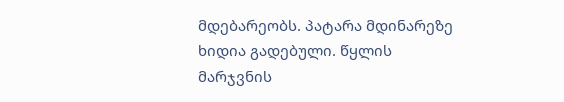მდებარეობს. პატარა მდინარეზე ხიდია გადებული. წყლის მარჯვნის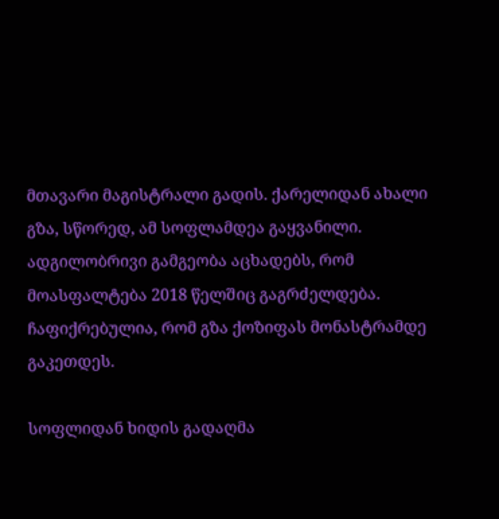მთავარი მაგისტრალი გადის. ქარელიდან ახალი გზა, სწორედ, ამ სოფლამდეა გაყვანილი. ადგილობრივი გამგეობა აცხადებს, რომ მოასფალტება 2018 წელშიც გაგრძელდება. ჩაფიქრებულია, რომ გზა ქოზიფას მონასტრამდე გაკეთდეს.

სოფლიდან ხიდის გადაღმა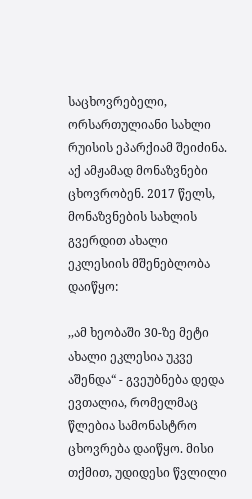საცხოვრებელი, ორსართულიანი სახლი რუისის ეპარქიამ შეიძინა. აქ ამჟამად მონაზვნები ცხოვრობენ. 2017 წელს, მონაზვნების სახლის გვერდით ახალი ეკლესიის მშენებლობა დაიწყო:

,,ამ ხეობაში 30-ზე მეტი ახალი ეკლესია უკვე აშენდა“ - გვეუბნება დედა ევთალია, რომელმაც წლებია სამონასტრო ცხოვრება დაიწყო. მისი თქმით, უდიდესი წვლილი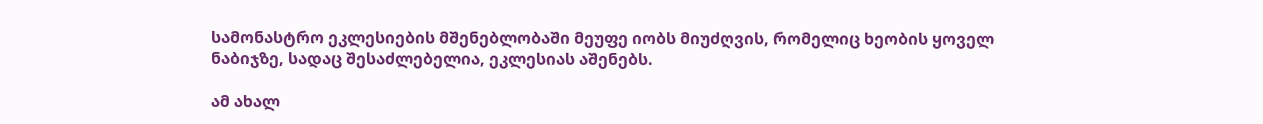სამონასტრო ეკლესიების მშენებლობაში მეუფე იობს მიუძღვის, რომელიც ხეობის ყოველ ნაბიჯზე, სადაც შესაძლებელია, ეკლესიას აშენებს.

ამ ახალ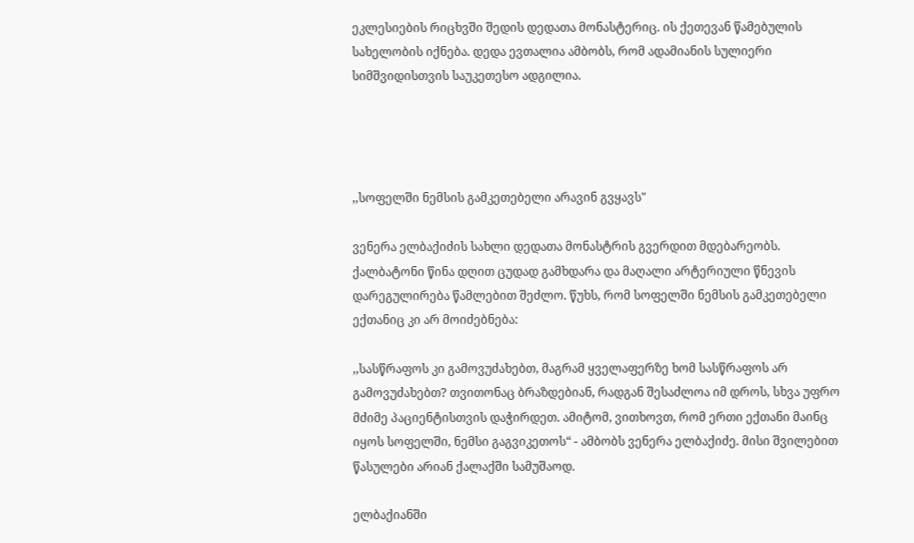ეკლესიების რიცხვში შედის დედათა მონასტერიც. ის ქეთევან წამებულის სახელობის იქნება. დედა ევთალია ამბობს, რომ ადამიანის სულიერი სიმშვიდისთვის საუკეთესო ადგილია.




,,სოფელში ნემსის გამკეთებელი არავინ გვყავს"

ვენერა ელბაქიძის სახლი დედათა მონასტრის გვერდით მდებარეობს. ქალბატონი წინა დღით ცუდად გამხდარა და მაღალი არტერიული წნევის დარეგულირება წამლებით შეძლო. წუხს, რომ სოფელში ნემსის გამკეთებელი ექთანიც კი არ მოიძებნება:

,,სასწრაფოს კი გამოვუძახებთ, მაგრამ ყველაფერზე ხომ სასწრაფოს არ გამოვუძახებთ? თვითონაც ბრაზდებიან, რადგან შესაძლოა იმ დროს, სხვა უფრო მძიმე პაციენტისთვის დაჭირდეთ. ამიტომ, ვითხოვთ, რომ ერთი ექთანი მაინც იყოს სოფელში, ნემსი გაგვიკეთოს“ - ამბობს ვენერა ელბაქიძე. მისი შვილებით წასულები არიან ქალაქში სამუშაოდ.

ელბაქიანში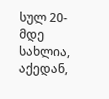სულ 20-მდე სახლია, აქედან,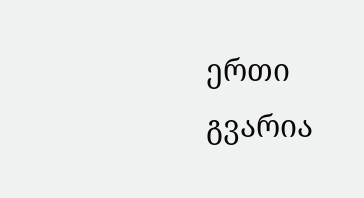ერთი გვარია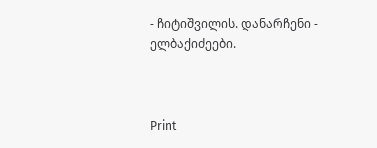- ჩიტიშვილის. დანარჩენი - ელბაქიძეები.



Print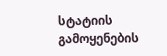სტატიის გამოყენების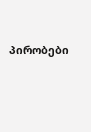პირობები